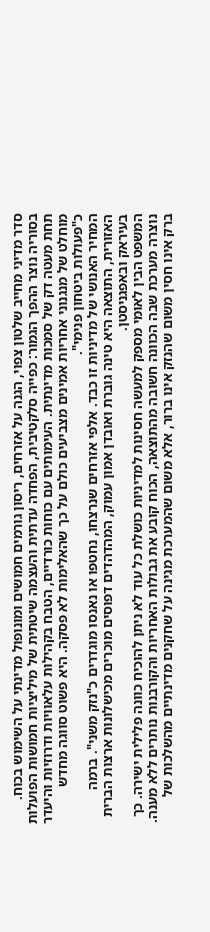סדר מדיני מחייב שלטון צפוי, הגנה על אזרחים, ריסון גורמים חמושים ומונופול מדינתי על השימוש בכוח. בסוריה נוצר ההפך הגמור: כפייה סלקטיבית, הפחדה עדתית והעצמה שיטתית של מיליציות חמושות הפועלות תחת מעטה דק של סמכות מדינתית. העימותים עם כוחות כורדיים, הטבח בקהילות עלאוויות ודרוזיות והיעדר מוחלט של מנגנוני אחריות אמינים מצביעים כולם על כך שהאלימות לא פסקה. היא פשוט סווגה מחדש כ"פעולות ביטחון פנימי".
המחיר האנושי של מדיניות זו כבד. אלפי אזרחים שנרצחו, נחטפו או נאנסו מוגדרים כ"נזק משני". ברמה האזורית, התוצאה היא טינה גוברת ואובדן אמון עמוק, המהדהדים דפוסים מוכרים מכישלונות ארצות הברית בעיראק ובאפגניסטן.
המשפט הבין לאומי מספק למעשה חסינות למדיניות כושלת כל עוד לא ניתן להוכיח כוונה פלילית ישירה. כך נוצרה מערכת שבה הכוונה חשובה מהתוצאה, הכוח קובע את גבולות האחריות והקורבנות נותרים ללא מענה. ברק אינו חסין משום שהנזק אינו ברור, אלא משום שהמערכת מגינה על שחקנים מדינתיים מהשלכות של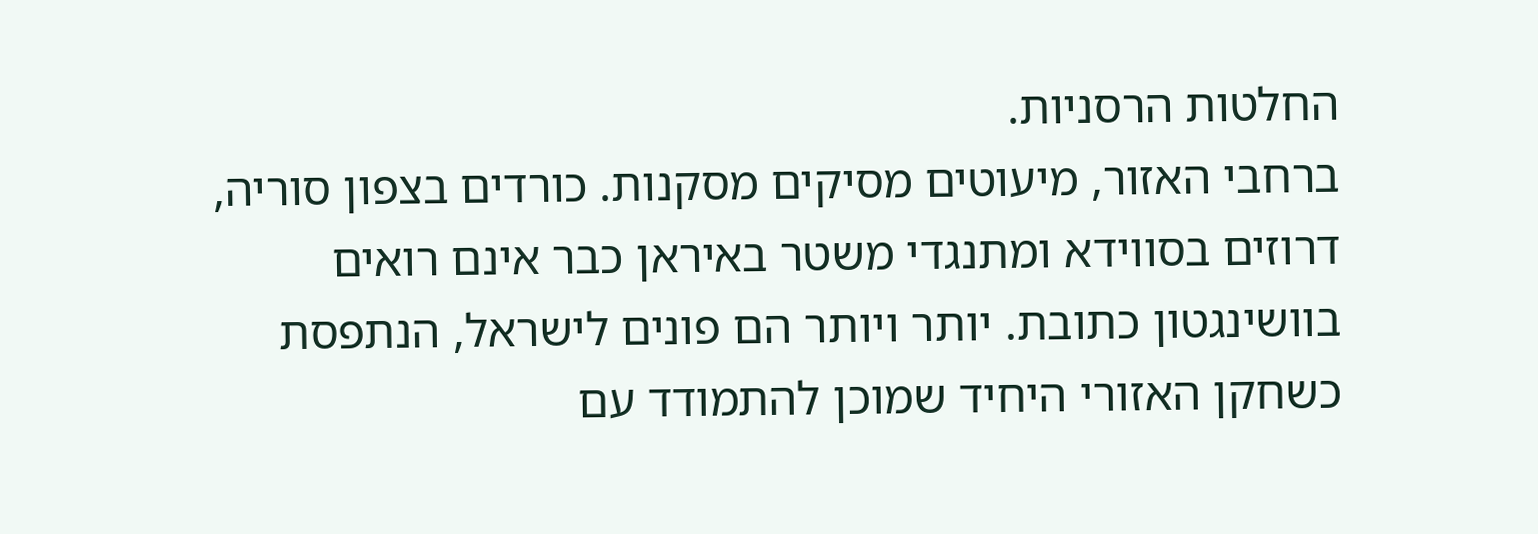החלטות הרסניות.
ברחבי האזור, מיעוטים מסיקים מסקנות. כורדים בצפון סוריה, דרוזים בסווידא ומתנגדי משטר באיראן כבר אינם רואים בוושינגטון כתובת. יותר ויותר הם פונים לישראל, הנתפסת כשחקן האזורי היחיד שמוכן להתמודד עם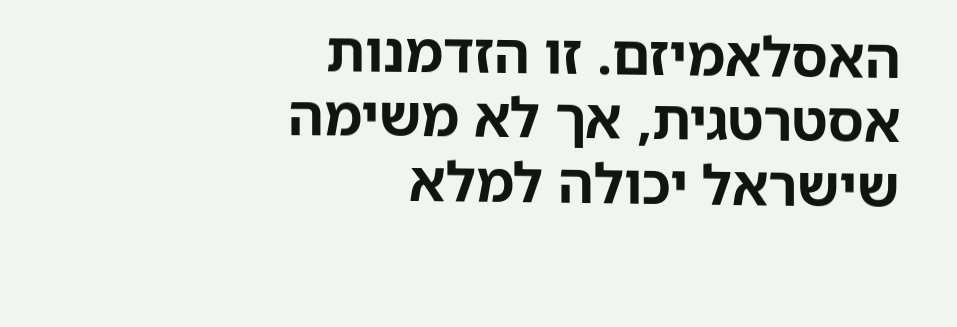האסלאמיזם. זו הזדמנות אסטרטגית, אך לא משימה שישראל יכולה למלא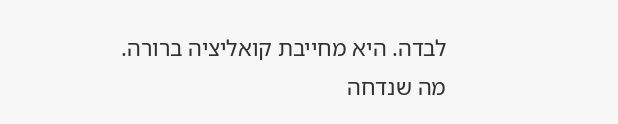לבדה. היא מחייבת קואליציה ברורה. מה שנדחה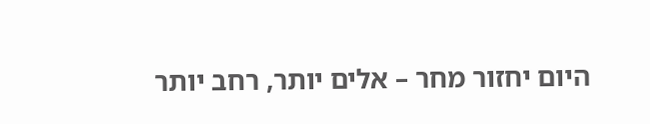היום יחזור מחר – אלים יותר, רחב יותר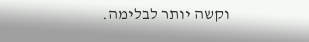וקשה יותר לבלימה.